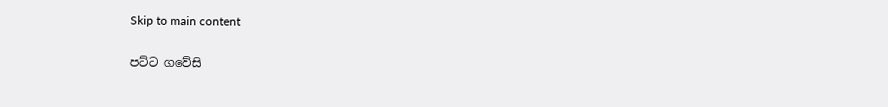Skip to main content

පට්ට ගවේසි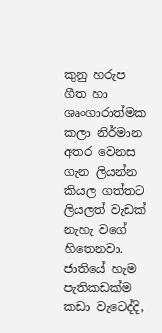කුනු හරුප ගීත හා ශෘංගාරාත්මක කලා නිර්මාන අතර වෙනස ගැන ලියන්න කියල ගත්තට ලියලත් වැඩක් නැහැ වගේ හිතෙනවා.  ජාතියේ හැම පැතිකඩක්ම කඩා වැටෙද්දි,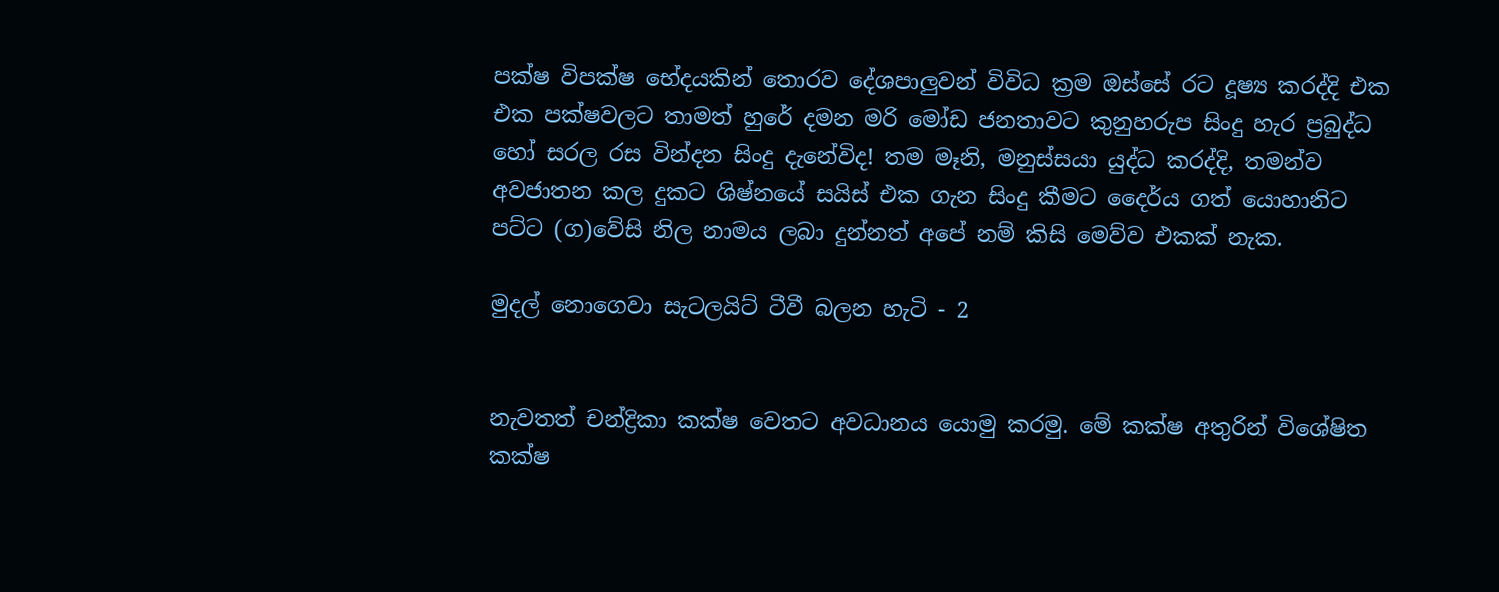පක්ෂ විපක්ෂ භේදයකින් තොරව දේශපාලුවන් විවිධ ක්‍රම ඔස්සේ රට දූෂ්‍ය කරද්දි එක එක පක්ෂවලට තාමත් හුරේ දමන මරි මෝඩ ජනතාවට කුනුහරුප සිංදු හැර ප්‍රබුද්ධ හෝ සරල රස වින්දන සිංදු දැනේවිද! තම මෑනි, මනුස්සයා යුද්ධ කරද්දි, තමන්ව අවජාතන කල දුකට ශිෂ්නයේ සයිස් එක ගැන සිංදු කීමට දෛර්ය ගත් යොහානිට පට්ට (ග)වේසි නිල නාමය ලබා දුන්නත් අපේ නම් කිසි මෙව්ව එකක් නැක.

මුදල් නොගෙවා සැටලයිට් ටීවී බලන හැටි - 2


නැවතත් චන්ද්‍රිකා කක්ෂ වෙතට අවධානය යොමු කරමු. මේ කක්ෂ අතුරින් විශේෂිත කක්ෂ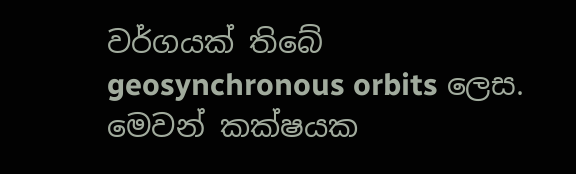වර්ගයක් තිබේ geosynchronous orbits ලෙස. මෙවන් කක්ෂයක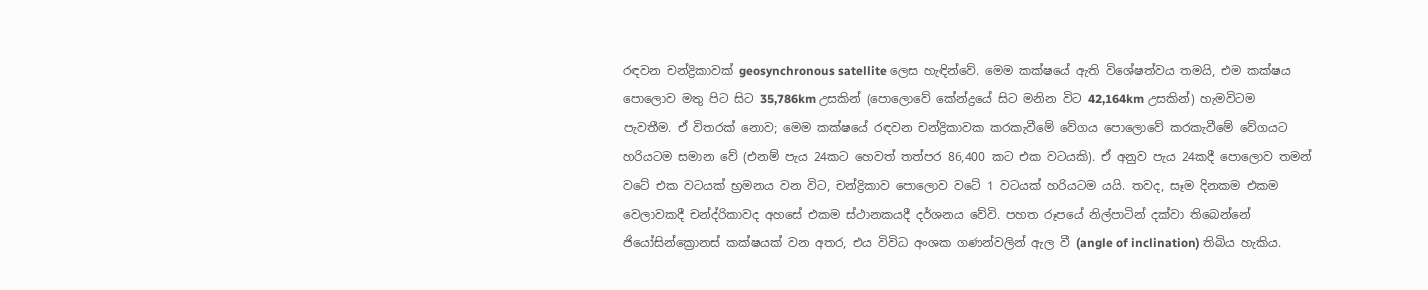රඳවන චන්ද්‍රිකාවක් geosynchronous satellite ලෙස හැඳින්වේ. මෙම කක්ෂයේ ඇති විශේෂත්වය තමයි, එම කක්ෂය පොලොව මතු පිට සිට 35,786km උසකින් (පොලොවේ කේන්ද්‍රයේ සිට මනින විට 42,164km උසකින්) හැමවිටම පැවතීම. ඒ විතරක් නොව; මෙම කක්ෂයේ රඳවන චන්ද්‍රිකාවක කරකැවීමේ වේගය පොලොවේ කරකැවීමේ වේගයට හරියටම සමාන වේ (එනම් පැය 24කට හෙවත් තත්පර 86,400 කට එක වටයකි). ඒ අනුව පැය 24කදී පොලොව තමන් වටේ එක වටයක් භ්‍රමනය වන විට, චන්ද්‍රිකාව පොලොව වටේ 1 වටයක් හරියටම යයි. තවද, සෑම දිනකම එකම වෙලාවකදී චන්ද්රිකාවද අහසේ එකම ස්ථානකයදී දර්ශනය වේවි. පහත රූපයේ නිල්පාටින් දක්වා තිබෙන්නේ ජියෝසින්ක්‍රොනස් කක්ෂයක් වන අතර, එය විවිධ අංශක ගණන්වලින් ඇල වී (angle of inclination) තිබිය හැකිය.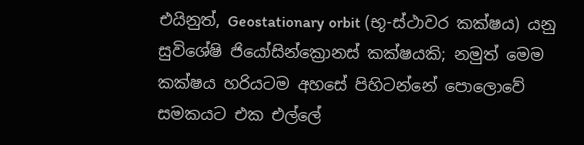එයිනුත්, Geostationary orbit (භූ-ස්ථාවර කක්ෂය) යනු සුවිශේෂි ජියෝසින්ක්‍රොනස් කක්ෂයකි; නමුත් මෙම කක්ෂය හරියටම අහසේ පිහිටන්නේ පොලොවේ සමකයට එක එල්ලේ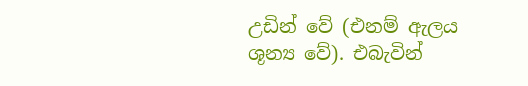උඩින් වේ (එනම් ඇලය ශූන්‍ය වේ). එබැවින්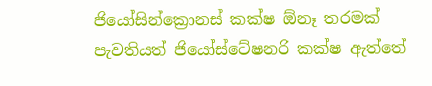ජියෝසින්ක්‍රොනස් කක්ෂ ඕනෑ තරමක් පැවතියත් ජියෝස්ටේෂනරි කක්ෂ ඇත්තේ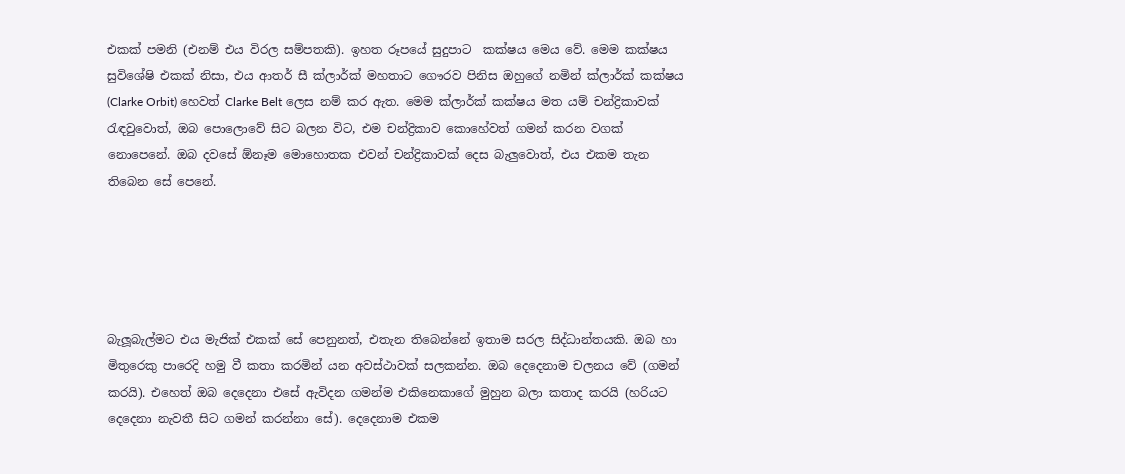එකක් පමනි (එනම් එය විරල සම්පතකි). ඉහත රූපයේ සුදුපාට  කක්ෂය මෙය වේ. මෙම කක්ෂය සුවිශේෂි එකක් නිසා, එය ආතර් සී ක්ලාර්ක් මහතාට ගෞරව පිනිස ඔහුගේ නමින් ක්ලාර්ක් කක්ෂය (Clarke Orbit) හෙවත් Clarke Belt ලෙස නම් කර ඇත. මෙම ක්ලාර්ක් කක්ෂය මත යම් චන්ද්‍රිකාවක් රැඳවුවොත්, ඔබ පොලොවේ සිට බලන විට, එම චන්ද්‍රිකාව කොහේවත් ගමන් කරන වගක් නොපෙනේ. ඔබ දවසේ ඕනෑම මොහොතක එවන් චන්ද්‍රිකාවක් දෙස බැලුවොත්, එය එකම තැන තිබෙන සේ පෙනේ.





බැලූබැල්මට එය මැජික් එකක් සේ පෙනුනත්, එතැන තිබෙන්නේ ඉතාම සරල සිද්ධාන්තයකි. ඔබ හා මිතුරෙකු පාරෙදි හමු වී කතා කරමින් යන අවස්ථාවක් සලකන්න. ඔබ දෙදෙනාම චලනය වේ (ගමන් කරයි). එහෙත් ඔබ දෙදෙනා එසේ ඇවිදන ගමන්ම එකිනෙකාගේ මුහුන බලා කතාද කරයි (හරියට දෙදෙනා නැවතී සිට ගමන් කරන්නා සේ). දෙදෙනාම එකම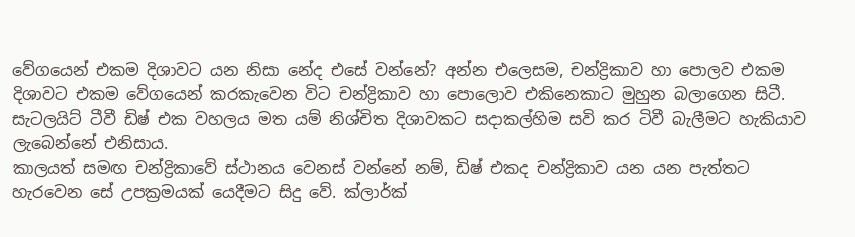වේගයෙන් එකම දිශාවට යන නිසා නේද එසේ වන්නේ? අන්න එලෙසම, චන්ද්‍රිකාව හා පොලව එකම දිශාවට එකම වේගයෙන් කරකැවෙන විට චන්ද්‍රිකාව හා පොලොව එකිනෙකාට මුහුන බලාගෙන සිටී. සැටලයිට් ටීවී ඩිෂ් එක වහලය මත යම් නිශ්චිත දිශාවකට සදාකල්හිම සවි කර ටිවී බැලීමට හැකියාව ලැබෙන්නේ එනිසාය.
කාලයත් සමඟ චන්ද්‍රිකාවේ ස්ථානය වෙනස් වන්නේ නම්, ඩිෂ් එකද චන්ද්‍රිකාව යන යන පැත්තට හැරවෙන සේ උපක්‍රමයක් යෙදීමට සිදු වේ. ක්ලාර්ක්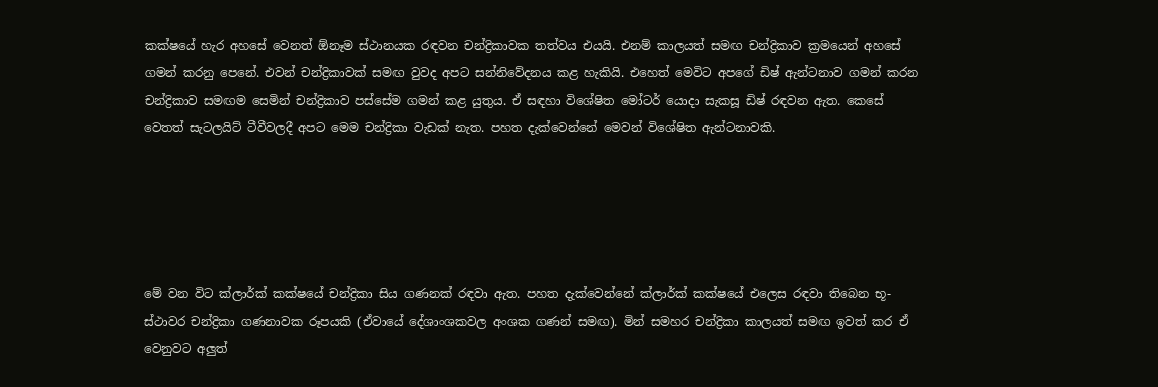කක්ෂයේ හැර අහසේ වෙනත් ඕනෑම ස්ථානයක රඳවන චන්ද්‍රිකාවක තත්වය එයයි. එනම් කාලයත් සමඟ චන්ද්‍රිකාව ක්‍රමයෙන් අහසේ ගමන් කරනු පෙනේ. එවන් චන්ද්‍රිකාවක් සමඟ වුවද අපට සන්නිවේදනය කළ හැකියි. එහෙත් මෙවිට අපගේ ඩිෂ් ඇන්ටනාව ගමන් කරන චන්ද්‍රිකාව සමඟම සෙමින් චන්ද්‍රිකාව පස්සේම ගමන් කළ යුතුය. ඒ සඳහා විශේෂිත මෝටර් යොදා සැකසූ ඩිෂ් රඳවන ඇත. කෙසේ වෙතත් සැටලයිට් ටීවීවලදී අපට මෙම චන්ද්‍රිකා වැඩක් නැත. පහත දැක්වෙන්නේ මෙවන් විශේෂිත ඇන්ටනාවකි.





මේ වන විට ක්ලාර්ක් කක්ෂයේ චන්ද්‍රිකා සිය ගණනක් රඳවා ඇත. පහත දැක්වෙන්නේ ක්ලාර්ක් කක්ෂයේ එලෙස රඳවා තිබෙන භූ-ස්ථාවර චන්ද්‍රිකා ගණනාවක රූපයකි (ඒවායේ දේශාංශකවල අංශක ගණන් සමඟ). මින් සමහර චන්ද්‍රිකා කාලයත් සමඟ ඉවත් කර ඒ වෙනුවට අලුත්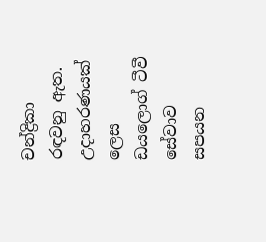චන්ද්‍රිකා රඳවනු ඇත. උදාහරණයක් ලෙස ඩයලොග් ටීවී සේවාව සපයන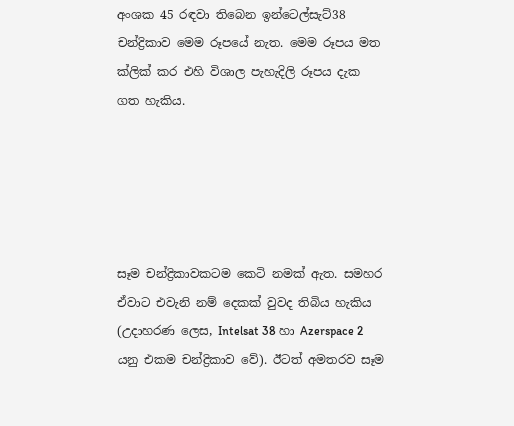අංශක 45 රඳවා තිබෙන ඉන්ටෙල්සැට්38 චන්ද්‍රිකාව මෙම රූපයේ නැත. මෙම රූපය මත ක්ලික් කර එහි විශාල පැහැදිලි රූපය දැක ගත හැකිය.





සෑම චන්ද්‍රිකාවකටම කෙටි නමක් ඇත. සමහර ඒවාට එවැනි නම් දෙකක් වුවද තිබිය හැකිය (උදාහරණ ලෙස, Intelsat 38 හා Azerspace 2 යනු එකම චන්ද්‍රිකාව වේ). ඊටත් අමතරව සෑම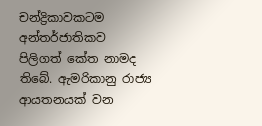චන්ද්‍රිකාවකටම අන්තර්ජාතිකව පිලිගත් කේත නාමද තිබේ. ඇමරිකානු රාජ්‍ය ආයතනයක් වන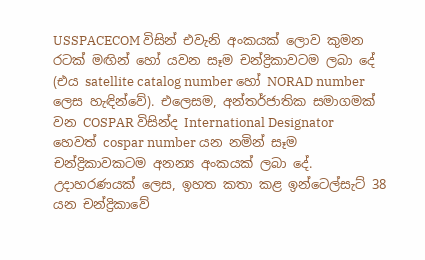USSPACECOM විසින් එවැනි අංකයක් ලොව කුමන රටක් මඟින් හෝ යවන සෑම චන්ද්‍රිකාවටම ලබා දේ (එය satellite catalog number හෝ NORAD number ලෙස හැඳින්වේ). එලෙසම, අන්තර්ජාතික සමාගමක් වන COSPAR විසින්ද International Designator හෙවත් cospar number යන නමින් සෑම චන්ද්‍රිකාවකටම අනන්‍ය අංකයක් ලබා දේ. උදාහරණයක් ලෙස, ඉහත කතා කළ ඉන්ටෙල්සැට් 38 යන චන්ද්‍රිකාවේ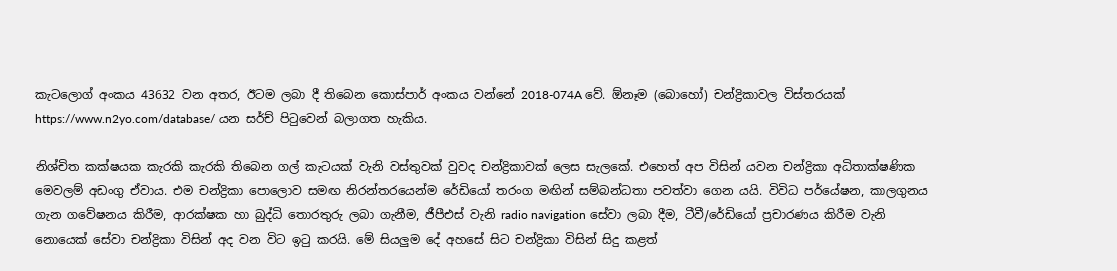කැටලොග් අංකය 43632 වන අතර, ඊටම ලබා දී තිබෙන කොස්පාර් අංකය වන්නේ 2018-074A වේ. ඕනෑම (බොහෝ) චන්ද්‍රිකාවල විස්තරයක් https://www.n2yo.com/database/ යන සර්ච් පිටුවෙන් බලාගත හැකිය.

නිශ්චිත කක්ෂයක කැරකි කැරකි තිබෙන ගල් කැටයක් වැනි වස්තුවක් වුවද චන්ද්‍රිකාවක් ලෙස සැලකේ. එහෙත් අප විසින් යවන චන්ද්‍රිකා අධිතාක්ෂණික මෙවලම් අඩංගු ඒවාය. එම චන්ද්‍රිකා පොලොව සමඟ නිරන්තරයෙන්ම රේඩියෝ තරංග මඟින් සම්බන්ධතා පවත්වා ගෙන යයි. විවිධ පර්යේෂන, කාලගුනය ගැන ගවේෂනය කිරීම, ආරක්ෂක හා බුද්ධි තොරතුරු ලබා ගැනීම, ජීපීඑස් වැනි radio navigation සේවා ලබා දීම, ටීවී/රේඩියෝ ප්‍රචාරණය කිරීම වැනි නොයෙක් සේවා චන්ද්‍රිකා විසින් අද වන විට ඉටු කරයි. මේ සියලුම දේ අහසේ සිට චන්ද්‍රිකා විසින් සිදු කළත්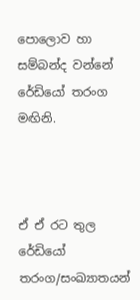පොලොව හා සම්බන්ද වන්නේ රේඩියෝ තරංග මඟිනි.



ඒ ඒ රට තුල රේඩියෝ තරංග/සංඛ්‍යාතයන්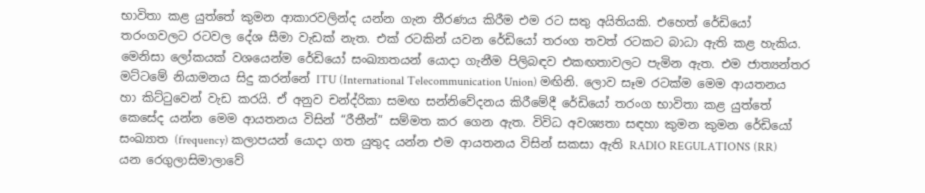භාවිතා කළ යුත්තේ කුමන ආකාරවලින්ද යන්න ගැන තීරණය කිරීම එම රට සතු අයිතියකි. එහෙත් රේඩියෝ තරංගවලට රටවල දේශ සීමා වැඩක් නැත. එක් රටකින් යවන රේඩියෝ තරංග තවත් රටකට බාධා ඇති කළ හැකිය. මෙනිසා ලෝකයක් වශයෙන්ම රේඩියෝ සංඛ්‍යාතයන් යොදා ගැනීම පිලිබඳව එකඟතාවලට පැමින ඇත. එම ජාත්‍යන්තර මට්ටමේ නියාමනය සිදු කරන්නේ ITU (International Telecommunication Union) මඟිනි. ලොව සෑම රටක්ම මෙම ආයතනය හා කිට්ටුවෙන් වැඩ කරයි. ඒ අනුව චන්ද්රිකා සමඟ සන්නිවේදනය කිරීමේදී රේඩියෝ තරංග භාවිතා කළ යුත්තේ කෙසේද යන්න මෙම ආයතනය විසින් “රීතීන්” සම්මත කර ගෙන ඇත. විවිධ අවශ්‍යතා සඳහා කුමන කුමන රේඩියෝ සංඛ්‍යාත (frequency) කලාපයන් යොදා ගත යුතුද යන්න එම ආයතනය විසින් සකසා ඇති RADIO REGULATIONS (RR) යන රෙගුලාසිමාලාවේ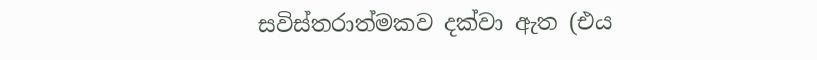සවිස්තරාත්මකව දක්වා ඇත (එය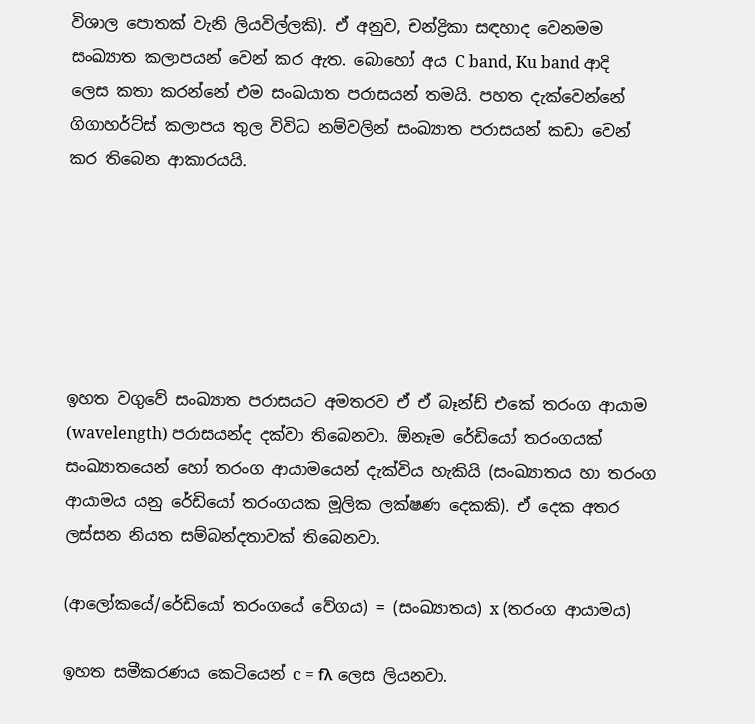විශාල පොතක් වැනි ලියවිල්ලකි). ඒ අනුව, චන්ද්‍රිකා සඳහාද වෙනමම සංඛ්‍යාත කලාපයන් වෙන් කර ඇත. බොහෝ අය C band, Ku band ආදි ලෙස කතා කරන්නේ එම සංඛයාත පරාසයන් තමයි. පහත දැක්වෙන්නේ ගිගාහර්ට්ස් කලාපය තුල විවිධ නම්වලින් සංඛ්‍යාත පරාසයන් කඩා වෙන් කර තිබෙන ආකාරයයි.






ඉහත වගුවේ සංඛ්‍යාත පරාසයට අමතරව ඒ ඒ බෑන්ඩ් එකේ තරංග ආයාම (wavelength) පරාසයන්ද දක්වා තිබෙනවා. ඕනෑම රේඩියෝ තරංගයක් සංඛ්‍යාතයෙන් හෝ තරංග ආයාමයෙන් දැක්විය හැකියි (සංඛ්‍යාතය හා තරංග ආයාමය යනු රේඩියෝ තරංගයක මූලික ලක්ෂණ දෙකකි). ඒ දෙක අතර ලස්සන නියත සම්බන්දතාවක් තිබෙනවා.

(ආලෝකයේ/රේඩියෝ තරංගයේ වේගය) = (සංඛ්‍යාතය) x (තරංග ආයාමය)

ඉහත සමීකරණය කෙටියෙන් c = fλ ලෙස ලියනවා.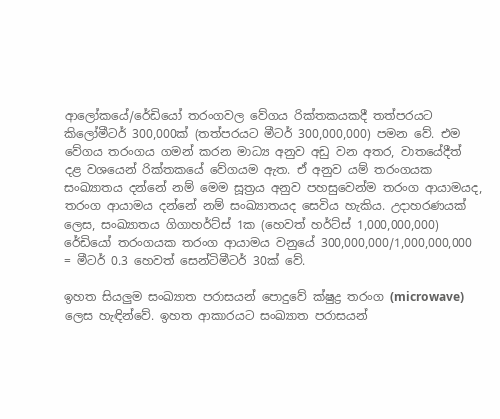ආලෝකයේ/රේඩියෝ තරංගවල වේගය රික්තකයකදී තත්පරයට කිලෝමීටර් 300,000ක් (තත්පරයට මීටර් 300,000,000) පමන වේ. එම වේගය තරංගය ගමන් කරන මාධ්‍ය අනුව අඩු වන අතර, වාතයේදීත් දළ වශයෙන් රික්තකයේ වේගයම ඇත. ඒ අනුව යම් තරංගයක සංඛ්‍යාතය දන්නේ නම් මෙම සූත්‍රය අනුව පහසුවෙන්ම තරංග ආයාමයද, තරංග ආයාමය දන්නේ නම් සංඛ්‍යාතයද සෙවිය හැකිය. උදාහරණයක් ලෙස, සංඛ්‍යාතය ගිගාහර්ට්ස් 1ක (හෙවත් හර්ට්ස් 1,000,000,000) රේඩියෝ තරංගයක තරංග ආයාමය වනුයේ 300,000,000/1,000,000,000 = මීටර් 0.3 හෙවත් සෙන්ටිමීටර් 30ක් වේ.

ඉහත සියලුම සංඛ්‍යාත පරාසයන් පොදුවේ ක්ෂුද්‍ර තරංග (microwave) ලෙස හැඳින්වේ. ඉහත ආකාරයට සංඛ්‍යාත පරාසයන්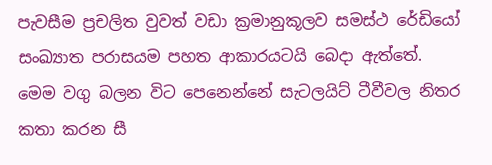පැවසීම ප්‍රචලිත වුවත් වඩා ක්‍රමානුකූලව සමස්ථ රේඩියෝ සංඛ්‍යාත පරාසයම පහත ආකාරයටයි බෙදා ඇත්තේ. මෙම වගු බලන විට පෙනෙන්නේ සැටලයිට් ටීවීවල නිතර කතා කරන සී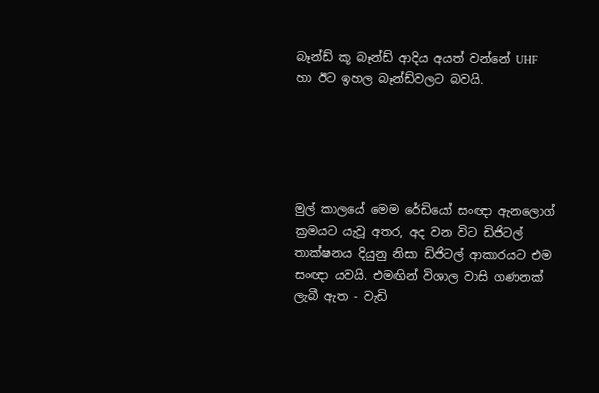බෑන්ඩ් කූ බෑන්ඩ් ආදිය අයත් වන්නේ UHF හා ඊට ඉහල බෑන්ඩ්වලට බවයි.





මුල් කාලයේ මෙම රේඩියෝ සංඥා ඇනලොග් ක්‍රමයට යැවූ අතර, අද වන විට ඩිජිටල් තාක්ෂනය දියුනු නිසා ඩිජිටල් ආකාරයට එම සංඥා යවයි. එමඟින් විශාල වාසි ගණනක් ලැබී ඇත - වැඩි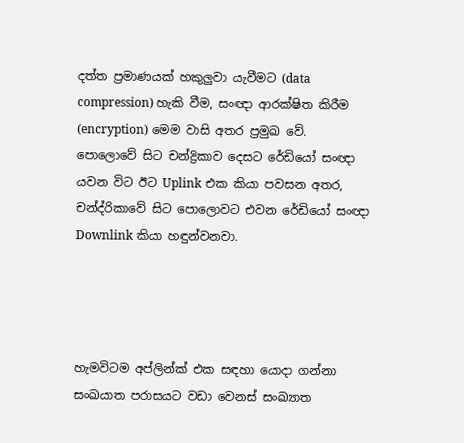දත්ත ප්‍රමාණයක් හකුලුවා යැවීමට (data compression) හැකි වීම, සංඥා ආරක්ෂිත කිරීම (encryption) මෙම වාසි අතර ප්‍රමුඛ වේ.
පොලොවේ සිට චන්ද්‍රිකාව දෙසට රේඩියෝ සංඥා යවන විට ඊට Uplink එක කියා පවසන අතර, චන්ද්රිකාවේ සිට පොලොවට එවන රේඩියෝ සංඥා Downlink කියා හඳුන්වනවා.




හැමවිටම අප්ලින්ක් එක සඳහා යොදා ගන්නා සංඛයාත පරාසයට වඩා වෙනස් සංඛ්‍යාත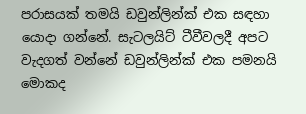පරාසයක් තමයි ඩවුන්ලින්ක් එක සඳහා යොදා ගන්නේ. සැටලයිට් ටීවීවලදී අපට වැදගත් වන්නේ ඩවුන්ලින්ක් එක පමනයි මොකද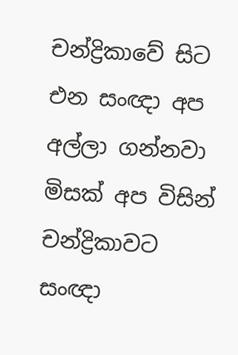චන්ද්‍රිකාවේ සිට එන සංඥා අප අල්ලා ගන්නවා මිසක් අප විසින් චන්ද්‍රිකාවට සංඥා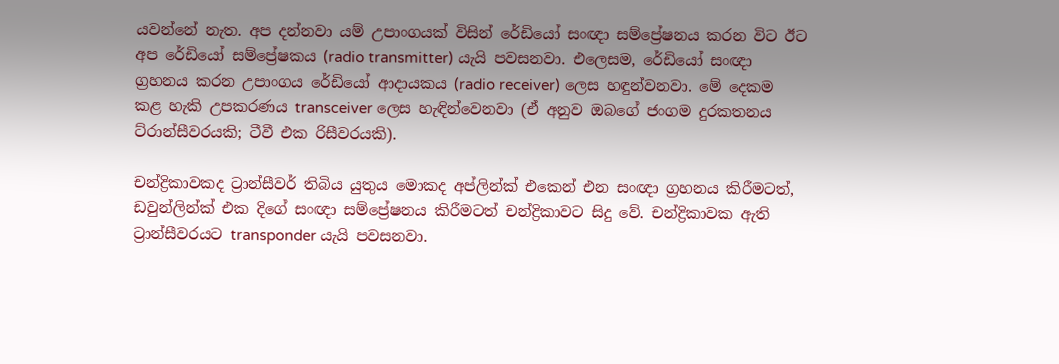යවන්නේ නැත. අප දන්නවා යම් උපාංගයක් විසින් රේඩියෝ සංඥා සම්ප්‍රේෂනය කරන විට ඊට අප රේඩියෝ සම්ප්‍රේෂකය (radio transmitter) යැයි පවසනවා. එලෙසම, රේඩියෝ සංඥා ග්‍රහනය කරන උපාංගය රේඩියෝ ආදායකය (radio receiver) ලෙස හඳුන්වනවා. මේ දෙකම කළ හැකි උපකරණය transceiver ලෙස හැඳින්වෙනවා (ඒ අනුව ඔබගේ ජංගම දුරකතනය ට්රාන්සීවරයකි; ටීවී එක රිසීවරයකි).

චන්ද්‍රිකාවකද ට්‍රාන්සීවර් තිබිය යුතුය මොකද අප්ලින්ක් එකෙන් එන සංඥා ග්‍රහනය කිරීමටත්, ඩවුන්ලින්ක් එක දිගේ සංඥා සම්ප්‍රේෂනය කිරීමටත් චන්ද්‍රිකාවට සිදු වේ. චන්ද්‍රිකාවක ඇති ට්‍රාන්සීවරයට transponder යැයි පවසනවා.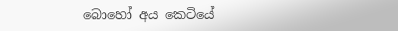බොහෝ අය කෙටියේ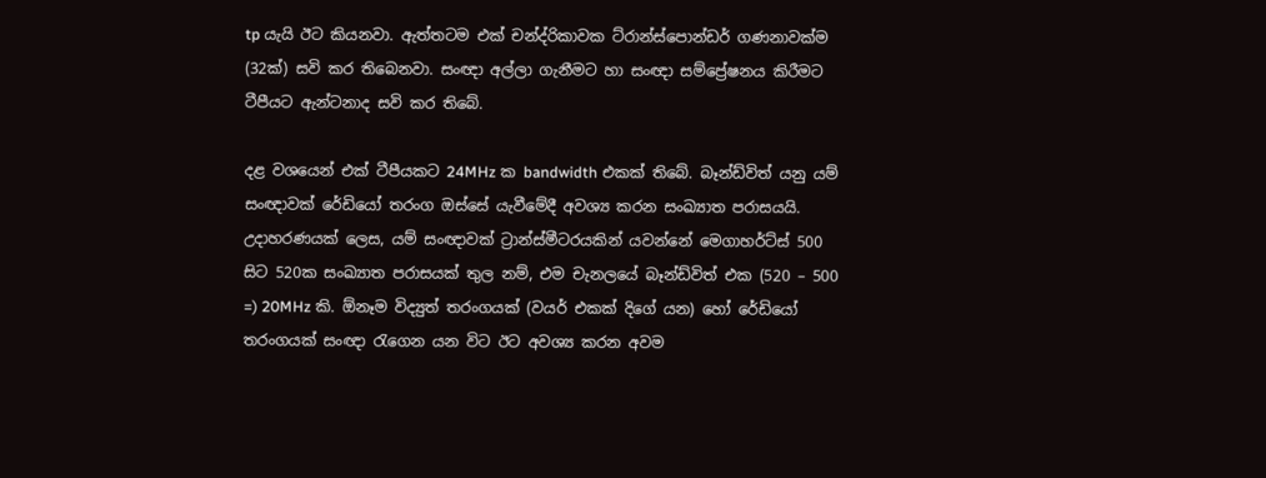tp යැයි ඊට කියනවා. ඇත්තටම එක් චන්ද්රිකාවක ට්රාන්ස්පොන්ඩර් ගණනාවක්ම (32ක්) සවි කර තිබෙනවා. සංඥා අල්ලා ගැනීමට හා සංඥා සම්ප්‍රේෂනය කිරීමට ටීපීයට ඇන්ටනාද සවි කර තිබේ.

දළ වශයෙන් එක් ටීපීයකට 24MHz ක bandwidth එකක් තිබේ. බෑන්ඩ්විත් යනු යම් සංඥාවක් රේඩියෝ තරංග ඔස්සේ යැවීමේදී අවශ්‍ය කරන සංඛ්‍යාත පරාසයයි. උදාහරණයක් ලෙස, යම් සංඥාවක් ට්‍රාන්ස්මීටරයකින් යවන්නේ මෙගාහර්ට්ස් 500 සිට 520ක සංඛ්‍යාත පරාසයක් තුල නම්, එම චැනලයේ බෑන්ඩ්විත් එක (520 – 500 =) 20MHz කි. ඕනෑම විද්‍යුත් තරංගයක් (වයර් එකක් දිගේ යන) හෝ රේඩියෝ තරංගයක් සංඥා රැගෙන යන විට ඊට අවශ්‍ය කරන අවම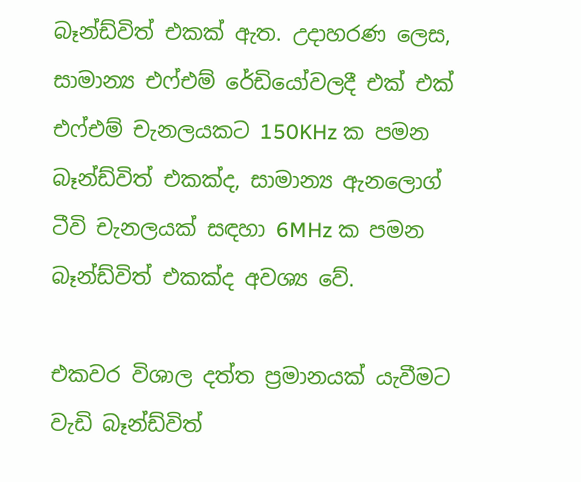බෑන්ඩ්විත් එකක් ඇත. උදාහරණ ලෙස, සාමාන්‍ය එෆ්එම් රේඩියෝවලදී එක් එක් එෆ්එම් චැනලයකට 150KHz ක පමන බෑන්ඩ්විත් එකක්ද, සාමාන්‍ය ඇනලොග් ටීවි චැනලයක් සඳහා 6MHz ක පමන බෑන්ඩ්විත් එකක්ද අවශ්‍ය වේ.

එකවර විශාල දත්ත ප්‍රමානයක් යැවීමට වැඩි බෑන්ඩ්විත්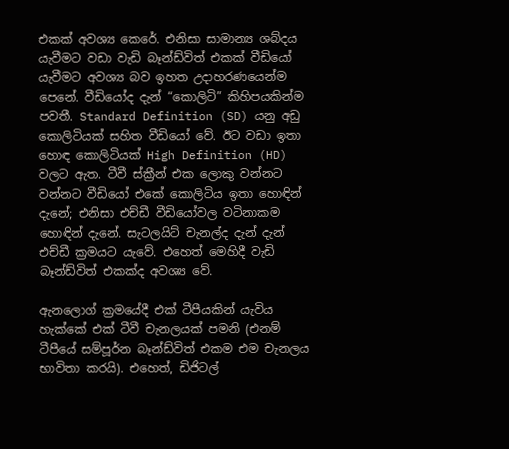එකක් අවශ්‍ය කෙරේ. එනිසා සාමාන්‍ය ශබ්දය යැවීමට වඩා වැඩි බෑන්ඩ්විත් එකක් වීඩියෝ යැවීමට අවශ්‍ය බව ඉහත උදාහරණයෙන්ම පෙනේ. වීඩියෝද දැන් “කොලිටි” කිහිපයකින්ම පවතී. Standard Definition (SD) යනු අඩු කොලිටියක් සහිත වීඩියෝ වේ. ඊට වඩා ඉතා හොඳ කොලිටියක් High Definition (HD) වලට ඇත. ටීවී ස්ක්‍රීන් එක ලොකු වන්නට වන්නට වීඩියෝ එකේ කොලිටිය ඉතා හොඳින් දැනේ; එනිසා එච්ඩී වීඩියෝවල වටිනාකම හොඳින් දැනේ. සැටලයිට් චැනල්ද දැන් දැන් එච්ඩී ක්‍රමයට යැවේ. එහෙත් මෙහිදී වැඩි බෑන්ඩ්විත් එකක්ද අවශ්‍ය වේ.

ඇනලොග් ක්‍රමයේදී එක් ටීපීයකින් යැවිය හැක්කේ එක් ටීවී චැනලයක් පමනි (එනම් ටීපීයේ සම්පූර්න බෑන්ඩ්විත් එකම එම චැනලය භාවිතා කරයි). එහෙත්, ඩිජිටල්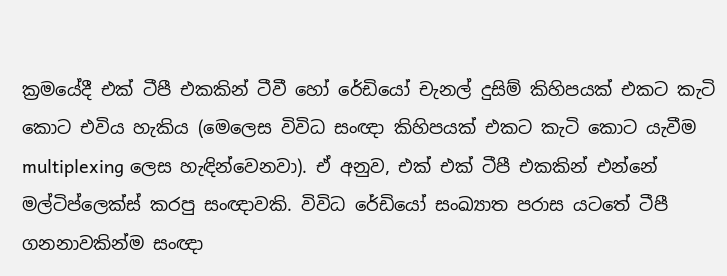ක්‍රමයේදී එක් ටීපී එකකින් ටීවී හෝ රේඩියෝ චැනල් දුසිම් කිහිපයක් එකට කැටි කොට එවිය හැකිය (මෙලෙස විවිධ සංඥා කිහිපයක් එකට කැටි කොට යැවීම multiplexing ලෙස හැඳින්වෙනවා). ඒ අනුව, එක් එක් ටීපී එකකින් එන්නේ මල්ටිප්ලෙක්ස් කරපු සංඥාවකි. විවිධ රේඩියෝ සංඛ්‍යාත පරාස යටතේ ටීපී ගනනාවකින්ම සංඥා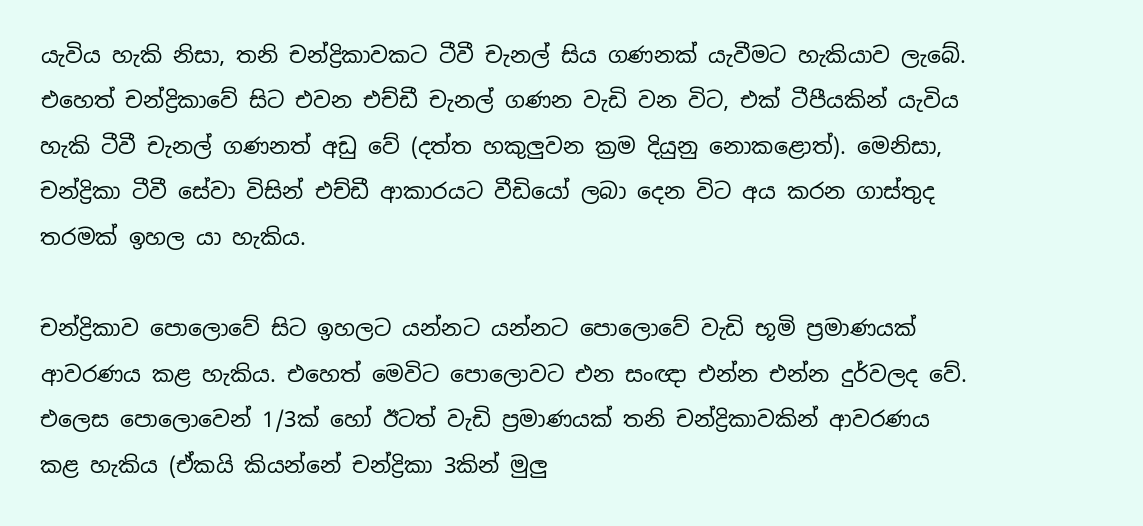යැවිය හැකි නිසා, තනි චන්ද්‍රිකාවකට ටීවී චැනල් සිය ගණනක් යැවීමට හැකියාව ලැබේ. එහෙත් චන්ද්‍රිකාවේ සිට එවන එච්ඩී චැනල් ගණන වැඩි වන විට, එක් ටීපීයකින් යැවිය හැකි ටීවී චැනල් ගණනත් අඩු වේ (දත්ත හකුලුවන ක්‍රම දියුනු නොකළොත්). මෙනිසා, චන්ද්‍රිකා ටීවී සේවා විසින් එච්ඩී ආකාරයට වීඩියෝ ලබා දෙන විට අය කරන ගාස්තුද තරමක් ඉහල යා හැකිය.

චන්ද්‍රිකාව පොලොවේ සිට ඉහලට යන්නට යන්නට පොලොවේ වැඩි භූමි ප්‍රමාණයක් ආවරණය කළ හැකිය. එහෙත් මෙවිට පොලොවට එන සංඥා එන්න එන්න දුර්වලද වේ. එලෙස පොලොවෙන් 1/3ක් හෝ ඊටත් වැඩි ප්‍රමාණයක් තනි චන්ද්‍රිකාවකින් ආවරණය කළ හැකිය (ඒකයි කියන්නේ චන්ද්‍රිකා 3කින් මුලු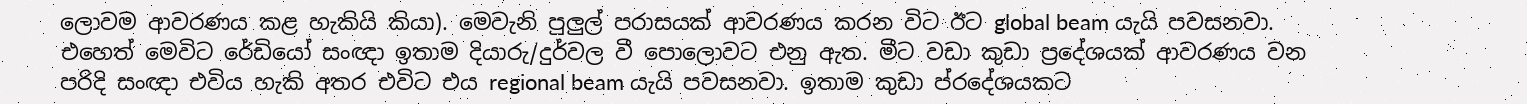ලොවම ආවරණය කළ හැකියි කියා). මෙවැනි පුලුල් පරාසයක් ආවරණය කරන විට ඊට global beam යැයි පවසනවා. එහෙත් මෙවිට රේඩියෝ සංඥා ඉතාම දියාරු/දුර්වල වී පොලොවට එනු ඇත. මීට වඩා කුඩා ප්‍රදේශයක් ආවරණය වන පරිදි සංඥා එවිය හැකි අතර එවිට එය regional beam යැයි පවසනවා. ඉතාම කුඩා ප්රදේශයකට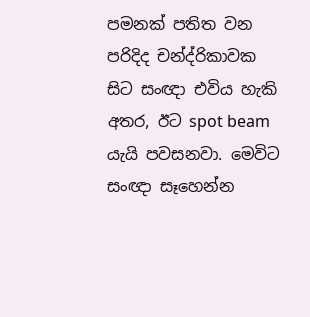පමනක් පතිත වන පරිදිද චන්ද්රිකාවක සිට සංඥා එවිය හැකි අතර, ඊට spot beam යැයි පවසනවා. මෙවිට සංඥා සෑහෙන්න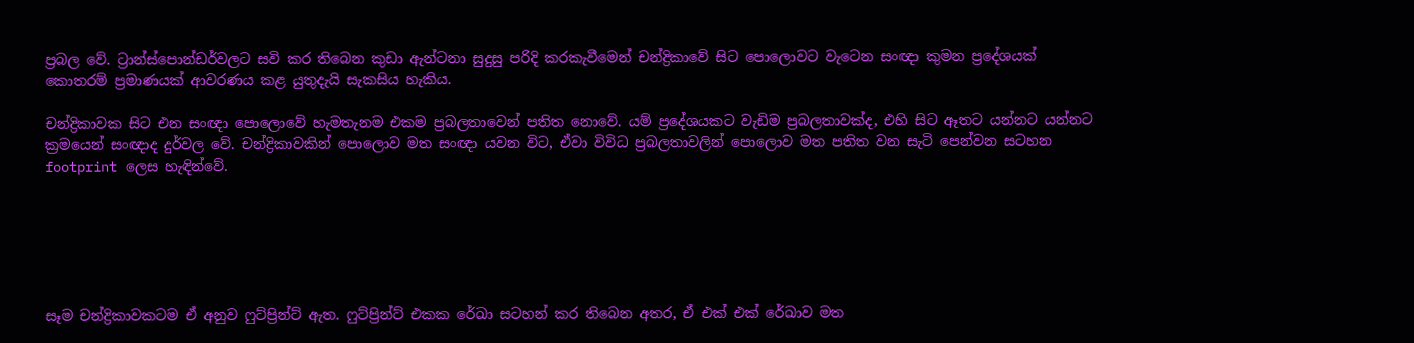ප්‍රබල වේ. ට්‍රාන්ස්පොන්ඩර්වලට සවි කර තිබෙන කුඩා ඇන්ටනා සුදුසු පරිදි කරකැවීමෙන් චන්ද්‍රිකාවේ සිට පොලොවට වැටෙන සංඥා කුමන ප්‍රදේශයක් කොතරම් ප්‍රමාණයක් ආවරණය කළ යුතුදැයි සැකසිය හැකිය.

චන්ද්‍රිකාවක සිට එන සංඥා පොලොවේ හැමතැනම එකම ප්‍රබලතාවෙන් පතිත නොවේ. යම් ප්‍රදේශයකට වැඩිම ප්‍රබලතාවක්ද, එහි සිට ඈතට යන්නට යන්නට ක්‍රමයෙන් සංඥාද දුර්වල වේ. චන්ද්‍රිකාවකින් පොලොව මත සංඥා යවන විට, ඒවා විවිධ ප්‍රබලතාවලින් පොලොව මත පතිත වන සැටි පෙන්වන සටහන footprint ලෙස හැඳින්වේ.






සෑම චන්ද්‍රිකාවකටම ඒ අනුව ෆුට්ප්‍රින්ට් ඇත. ෆුට්ප්‍රින්ට් එකක රේඛා සටහන් කර තිබෙන අතර, ඒ එක් එක් රේඛාව මත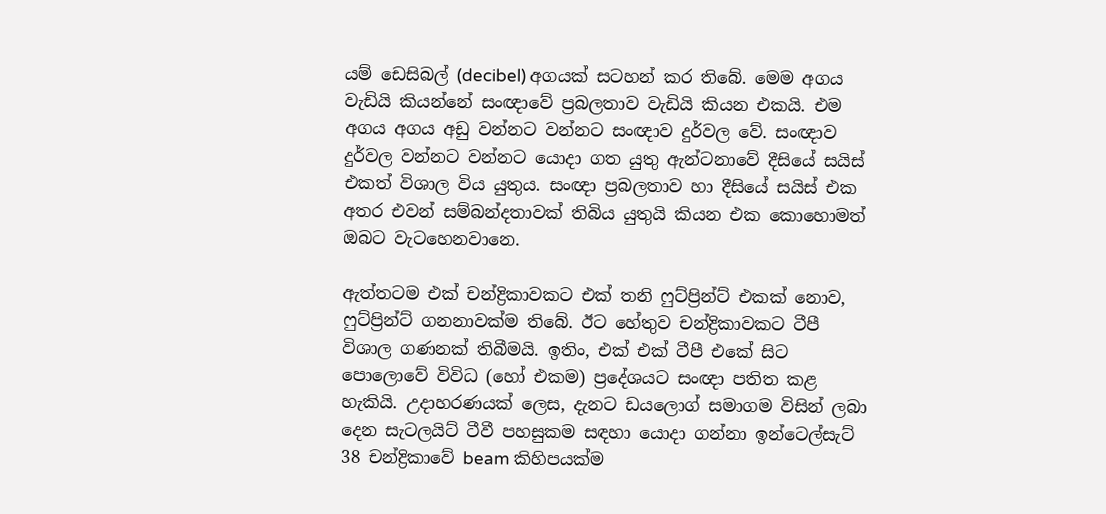යම් ඩෙසිබල් (decibel) අගයක් සටහන් කර තිබේ. මෙම අගය වැඩියි කියන්නේ සංඥාවේ ප්‍රබලතාව වැඩියි කියන එකයි. එම අගය අගය අඩු වන්නට වන්නට සංඥාව දුර්වල වේ. සංඥාව දුර්වල වන්නට වන්නට යොදා ගත යුතු ඇන්ටනාවේ දීසියේ සයිස් එකත් විශාල විය යුතුය. සංඥා ප්‍රබලතාව හා දීසියේ සයිස් එක අතර එවන් සම්බන්දතාවක් තිබිය යුතුයි කියන එක කොහොමත් ඔබට වැටහෙනවානෙ.

ඇත්තටම එක් චන්ද්‍රිකාවකට එක් තනි ෆුට්ප්‍රින්ට් එකක් නොව, ෆුට්ප්‍රින්ට් ගනනාවක්ම තිබේ. ඊට හේතුව චන්ද්‍රිකාවකට ටීපී විශාල ගණනක් තිබීමයි. ඉතිං, එක් එක් ටීපී එකේ සිට පොලොවේ විවිධ (හෝ එකම) ප්‍රදේශයට සංඥා පතිත කළ හැකියි. උදාහරණයක් ලෙස, දැනට ඩයලොග් සමාගම විසින් ලබා දෙන සැටලයිට් ටීවී පහසුකම සඳහා යොදා ගන්නා ඉන්ටෙල්සැට් 38 චන්ද්‍රිකාවේ beam කිහිපයක්ම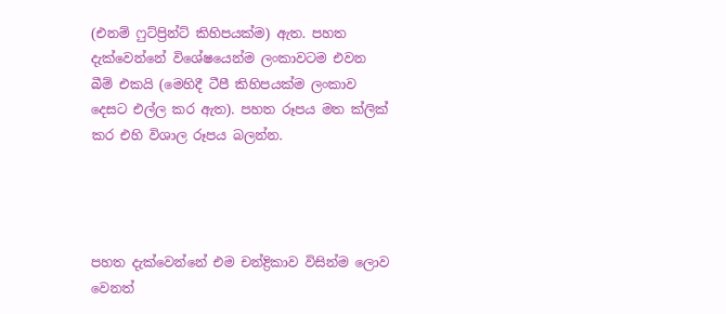(එනම් ෆුට්ප්‍රින්ට් කිහිපයක්ම) ඇත. පහත දැක්වෙන්නේ විශේෂයෙන්ම ලංකාවටම එවන බීම් එකයි (මෙහිදී ටීපී කිහිපයක්ම ලංකාව දෙසට එල්ල කර ඇත). පහත රූපය මත ක්ලික් කර එහි විශාල රූපය බලන්න.




පහත දැක්වෙන්නේ එම චන්ද්‍රිකාව විසින්ම ලොව වෙනත්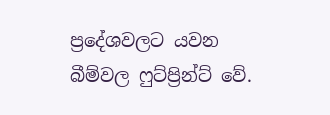ප්‍රදේශවලට යවන බීම්වල ෆුට්ප්‍රින්ට් වේ.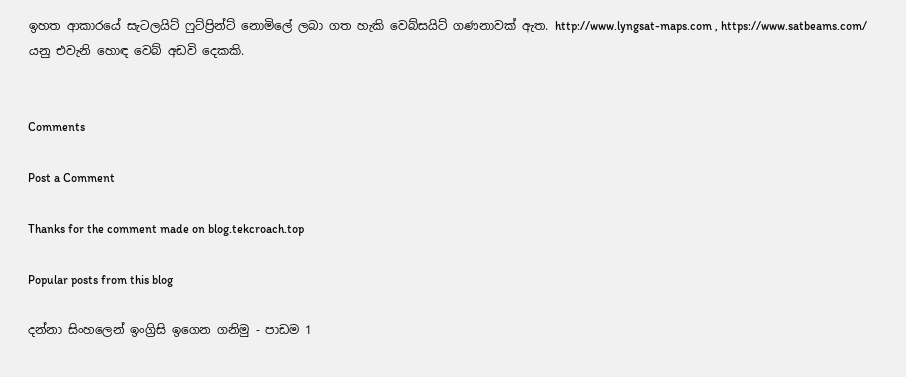ඉහත ආකාරයේ සැටලයිට් ෆුට්ප්‍රින්ට් නොමිලේ ලබා ගත හැකි වෙබ්සයිට් ගණනාවක් ඇත. http://www.lyngsat-maps.com , https://www.satbeams.com/ යනු එවැනි හොඳ වෙබ් අඩවි දෙකකි.


Comments

Post a Comment

Thanks for the comment made on blog.tekcroach.top

Popular posts from this blog

දන්නා සිංහලෙන් ඉංග්‍රිසි ඉගෙන ගනිමු - පාඩම 1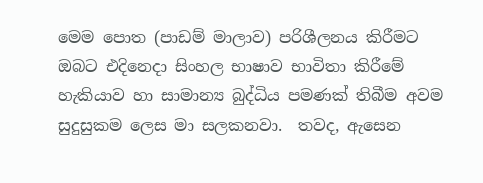මෙම පොත (පාඩම් මාලාව) පරිශීලනය කිරීමට ඔබට එදිනෙදා සිංහල භාෂාව භාවිතා කිරීමේ හැකියාව හා සාමාන්‍ය බුද්ධිය පමණක් තිබීම අවම සුදුසුකම ලෙස මා සලකනවා.  තවද, ඇසෙන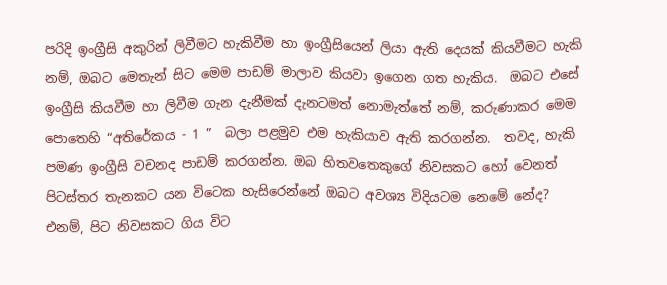පරිදි ඉංග්‍රීසි අකුරින් ලිවීමට හැකිවීම හා ඉංග්‍රීසියෙන් ලියා ඇති දෙයක් කියවීමට හැකි නම්, ඔබට මෙතැන් සිට මෙම පාඩම් මාලාව කියවා ඉගෙන ගත හැකිය.  ඔබට එසේ ඉංග්‍රීසි කියවීම හා ලිවීම ගැන දැනීමක් දැනටමත් නොමැත්තේ නම්, කරුණාකර මෙ‍ම පොතෙහි “අතිරේකය - 1 ”  බලා පළමුව එම හැකියාව ඇති කරගන්න.  තවද, හැකි පමණ ඉංග්‍රීසි වචනද පාඩම් කරගන්න. ඔබ හිතවතෙකුගේ නිවසකට හෝ වෙනත් පිටස්තර තැනකට යන විටෙක හැසිරෙන්නේ ඔබට අවශ්‍ය විදියටම නෙමේ නේද?  එනම්, පිට නිවසකට ගිය විට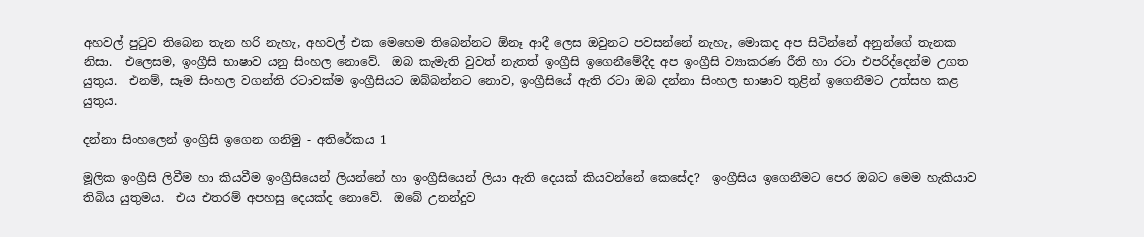අහවල් පුටුව තිබෙන තැන හරි නැහැ, අහවල් එක මෙහෙම තිබෙන්නට ඕනෑ ආදී ලෙස ඔවුනට පවසන්නේ නැහැ, මොකද අප සිටින්නේ අනුන්ගේ තැනක නිසා.  එලෙසම, ඉංග්‍රීසි භාෂාව යනු සිංහල නොවේ.  ඔබ කැමැති වුවත් නැතත් ඉංග්‍රීසි ඉගෙනීමේදීද අප ඉංග්‍රීසි ව්‍යාකරණ රීති හා රටා එපරිද්දෙන්ම උගත යුතුය.  එනම්, සෑම සිංහල වගන්ති රටාවක්ම ඉංග්‍රීසියට ඔබ්බන්නට නොව, ඉංග්‍රීසියේ ඇති රටා ඔබ දන්නා සිංහල භාෂාව තුළින් ඉගෙනීමට උත්සහ කළ යුතුය.

දන්නා සිංහලෙන් ඉංග්‍රිසි ඉගෙන ගනිමු - අතිරේකය 1

මූලික ඉංග්‍රීසි ලිවීම හා කියවීම ඉංග්‍රීසියෙන් ලියන්නේ හා ඉංග්‍රීසියෙන් ලියා ඇති දෙයක් කියවන්නේ කෙසේද?  ඉංග්‍රීසිය ඉගෙනීමට පෙර ඔබට මෙම හැකියාව තිබිය යුතුමය.  එය එතරම් අපහසු දෙයක්ද නොවේ.  ඔබේ උනන්දුව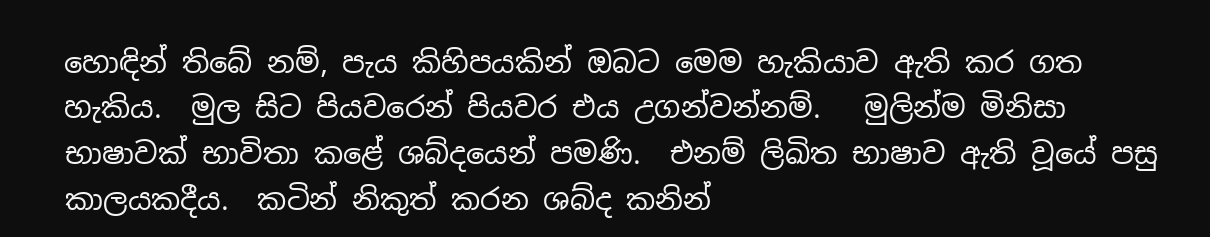හොඳින් ‍තිබේ නම්, පැය කිහිපයකින් ඔබට මෙම හැකියාව ඇති කර ගත හැකිය.  මුල සිට පියවරෙන් පියවර එය උගන්වන්නම්.   මුලින්ම මිනිසා භාෂාවක් භාවිතා කළේ ශබ්දයෙන් පමණි.  එනම් ලිඛිත භාෂාව ඇති වූයේ පසු කාලයකදීය.  කටින් නිකුත් කරන ශබ්ද කනින්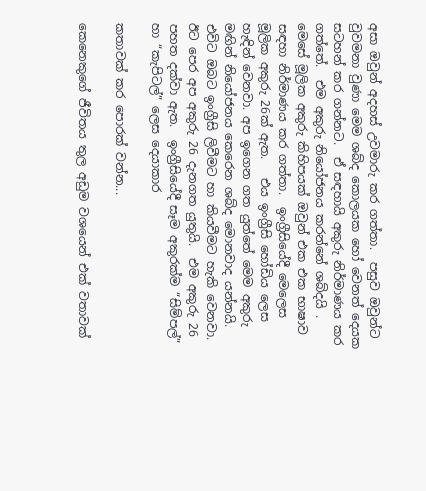අසා ඔවුන් අදහස් උවමාරු කර ගත්තා.  පසුව ඔවුන්ට වුවමනා වුණා මෙම ශබ්ද කොලයක හෝ වෙනත් දෙයක සටහන් කර ගන්නට.  ඒ සඳහායි අකුරු නිර්මාණය කර ගත්තේ.  එම අකුරු නියෝජනය කරන්නේ ශබ්දයි .  මෙසේ මූලික අකුරු කිහිපයක් ඔවුන් එක එක භාෂාව සඳහා නිර්මාණය කර ගත්තා.  ඉංග්‍රීසියේදී මෙලෙස මූලික අකුරු 26ක් ඇත.   එය ඉංග්‍රීසි හෝඩිය ලෙස හැඳින් වෙනවා. අප ඉගෙන ගත යුත්තේ මෙම අකුරු මඟින් නියෝජනය කෙරෙන ශබ්ද මොනවාද යන්නයි.  එවිට ඔබට ඉංග්‍රීසි ලිවීමට හා කියවීමට හැකි වෙනවා.  ඊට පෙර අප අකුරු 26 දැනගත යුතුයි.  එම අකුරු 26 පහත දක්වා ඇත.  ඉංග්‍රීසියේදී සෑම අකුරක්ම “සිම්පල්” හා “කැපිටල්” ලෙස දෙයාකාර

කතාවක් කර පොරක් වන්න...

කෙනෙකුගේ ජීවිතය තුල අඩුම වශයෙන් එක් වතාවක්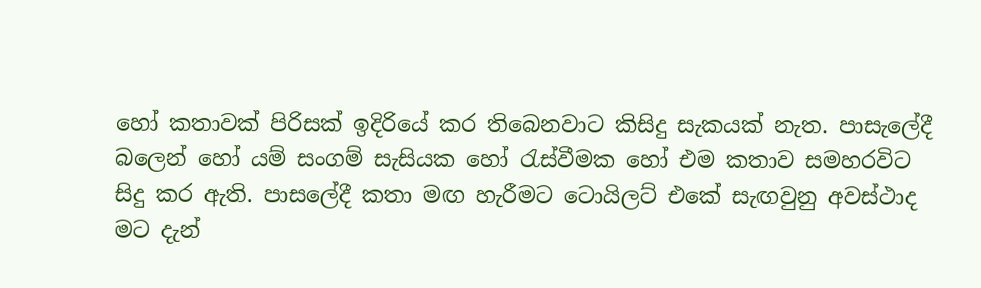හෝ කතාවක් පිරිසක් ඉදිරියේ කර තිබෙනවාට කිසිදු සැකයක් නැත. පාසැලේදී බලෙන් හෝ යම් සංගම් සැසියක හෝ රැස්වීමක හෝ එම කතාව සමහරවිට සිදු කර ඇති. පාසලේදී කතා මඟ හැරීමට ටොයිලට් එකේ සැඟවුනු අවස්ථාද මට දැන්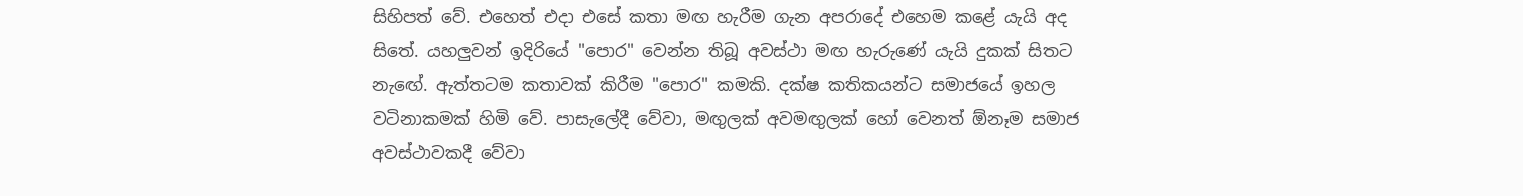සිහිපත් වේ. එහෙත් එදා එසේ කතා මඟ හැරීම ගැන අපරාදේ එහෙම කළේ යැයි අද සිතේ. යහලුවන් ඉදිරියේ "පොර" වෙන්න තිබූ අවස්ථා මඟ හැරුණේ යැයි දුකක් සිතට නැඟේ. ඇත්තටම කතාවක් කිරීම "පොර" කමකි. දක්ෂ කතිකයන්ට සමාජයේ ඉහල වටිනාකමක් හිමි වේ. පාසැලේදී වේවා, මඟුලක් අවමඟුලක් හෝ වෙනත් ඕනෑම සමාජ අවස්ථාවකදී වේවා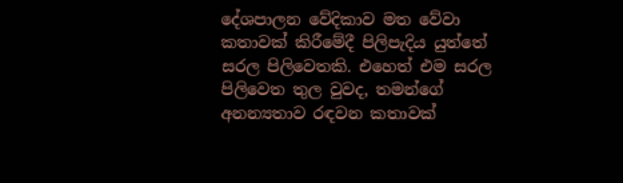දේශපාලන වේදිකාව මත වේවා කතාවක් කිරීමේදී පිලිපැදිය යුත්තේ සරල පිලිවෙතකි. එහෙත් එම සරල පිලිවෙත තුල වුවද, තමන්ගේ අනන්‍යතාව රඳවන කතාවක්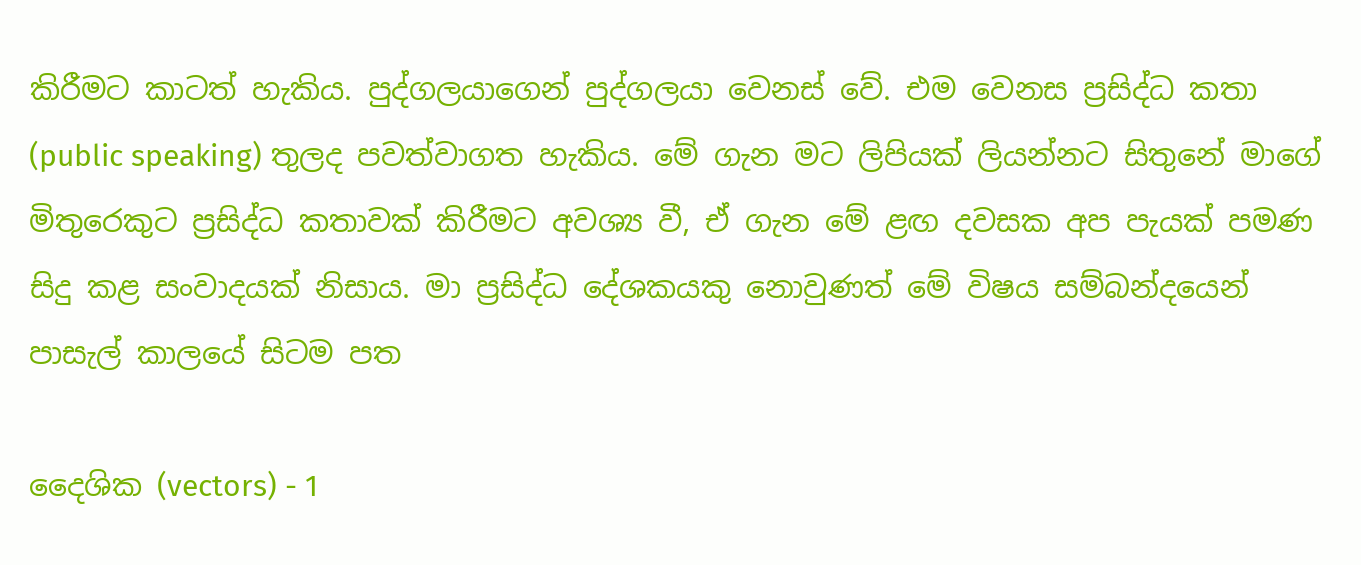කිරීමට කාටත් හැකිය. පුද්ගලයාගෙන් පුද්ගලයා වෙනස් වේ. එම වෙනස ප්‍රසිද්ධ කතා (public speaking) තුලද පවත්වාගත හැකිය. මේ ගැන මට ලිපියක් ලියන්නට සිතුනේ මාගේ මිතුරෙකුට ප්‍රසිද්ධ කතාවක් කිරීමට අවශ්‍ය වී, ඒ ගැන මේ ළඟ දවසක අප පැයක් පමණ සිදු කළ සංවාදයක් නිසාය. මා ප්‍රසිද්ධ දේශකයකු නොවුණත් මේ විෂය සම්බන්දයෙන් පාසැල් කාලයේ සිටම පත

දෛශික (vectors) - 1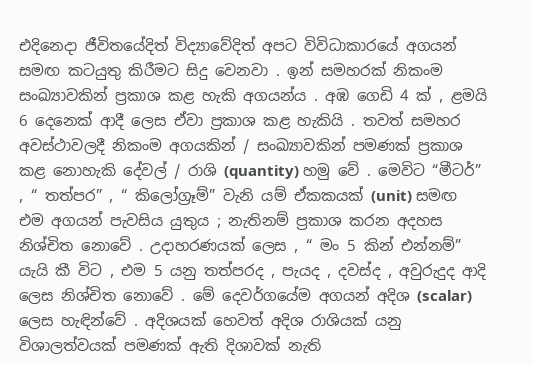එදිනෙදා ජීවිතයේදිත් විද්‍යාවේදිත් අපට විවිධාකාරයේ අගයන් සමඟ කටයුතු කිරීමට සිදු වෙනවා . ඉන් සමහරක් නිකංම සංඛ්‍යාවකින් ප්‍රකාශ කළ හැකි අගයන්ය . අඹ ගෙඩි 4 ක් , ළමයි 6 දෙනෙක් ආදී ලෙස ඒවා ප්‍රකාශ කළ හැකියි . තවත් සමහර අවස්ථාවලදී නිකංම අගයකින් / සංඛ්‍යාවකින් පමණක් ප්‍රකාශ කළ නොහැකි දේවල් / රාශි (quantity) හමු වේ . මෙවිට “මීටර්” , “ තත්පර” , “ කිලෝග්‍රෑම්” වැනි යම් ඒකකයක් (unit) සමඟ එම අගයන් පැවසිය යුතුය ; නැතිනම් ප්‍රකාශ කරන අදහස නිශ්චිත නොවේ . උදාහරණයක් ලෙස , “ මං 5 කින් එන්නම්” යැයි කී විට , එම 5 යනු තත්පරද , පැයද , දවස්ද , අවුරුදුද ආදි ලෙස නිශ්චිත නොවේ . මේ දෙවර්ගයේම අගයන් අදිශ (scalar) ලෙස හැඳින්වේ . අදිශයක් හෙවත් අදිශ රාශියක් යනු විශාලත්වයක් පමණක් ඇති දිශාවක් නැති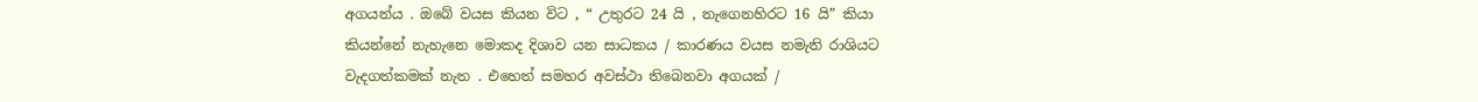අගයන්ය . ඔබේ වයස කියන විට , “ උතුරට 24 යි , නැගෙනහිරට 16 යි” කියා කියන්නේ නැහැනෙ මොකද දිශාව යන සාධකය / කාරණය වයස නමැති රාශියට වැදගත්කමක් නැත . එහෙත් සමහර අවස්ථා තිබෙනවා අගයක් /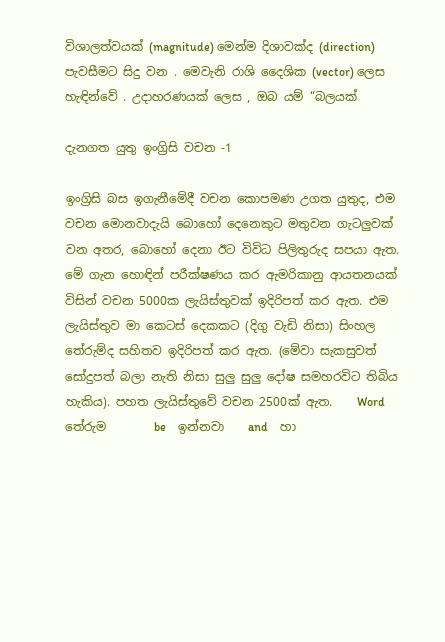විශාලත්වයක් (magnitude) මෙන්ම දිශාවක්ද (direction) පැවසීමට සිදු වන . මෙවැනි රාශි දෛශික (vector) ලෙස හැඳින්වේ . උදාහරණයක් ලෙස , ඔබ යම් “බලයක්

දැනගත යුතු ඉංග්‍රිසි වචන -1

ඉංග්‍රිසි බස ඉගැනීමේදී වචන කොපමණ උගත යුතුද, එම වචන මොනවාදැයි බොහෝ දෙනෙකුට මතුවන ගැටලුවක් වන අතර, බොහෝ දෙනා ඊට විවිධ පිලිතුරුද සපයා ඇත. මේ ගැන හොඳින් පරීක්ෂණය කර ඇමරිකානු ආයතනයක් විසින් වචන 5000ක ලැයිස්තුවක් ඉදිරිපත් කර ඇත. එම ලැයිස්තුව මා කෙටස් දෙකකට (දිගු වැඩි නිසා) සිංහල තේරුම්ද සහිතව ඉදිරිපත් කර ඇත. (මේවා සැකසුවත් සෝදුපත් බලා නැති නිසා සුලු සුලු දෝෂ සමහරවිට තිබිය හැකිය). පහත ලැයිස්තුවේ වචන 2500ක් ඇත.    Word    තේරුම        be    ඉන්නවා    and    හා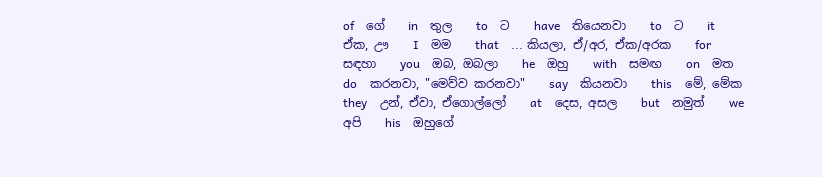of    ගේ    in    තුල    to    ට    have    තියෙනවා    to    ට    it    ඒක, ඌ    I    මම    that    ... කියලා, ඒ/අර, ඒක/අරක    for    සඳහා    you    ඔබ, ඔබලා    he    ඔහු    with    සමඟ    on    මත    do    කරනවා, "මෙව්ව කරනවා"    say    කියනවා    this    මේ, මේක    they    උන්, ඒවා, ඒගොල්ලෝ    at    දෙස, අසල    but    නමුත්    we    අපි    his    ඔහුගේ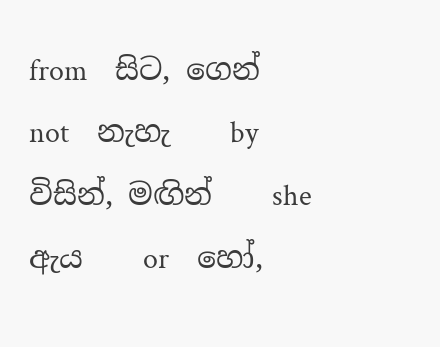from    සිට, ගෙන්    not    නැහැ    by    විසින්, මඟින්    she    ඇය    or    හෝ,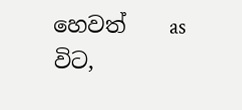හෙවත්    as    විට,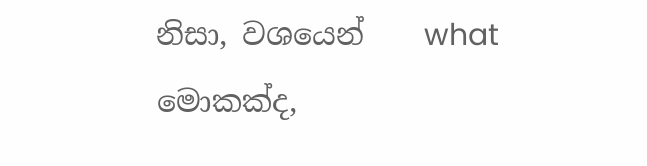නිසා, වශයෙන්    what    මොකක්ද,